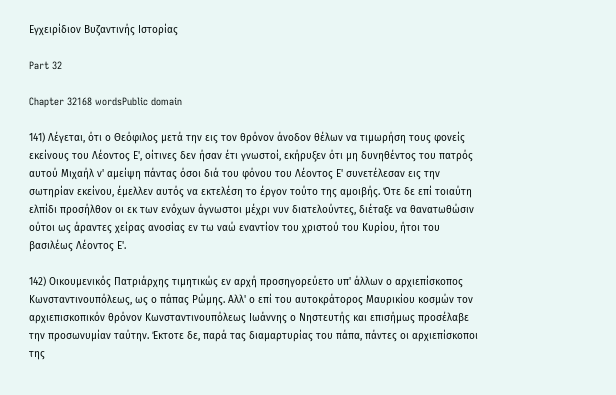Εγχειρίδιον Βυζαντινής Ιστορίας

Part 32

Chapter 32168 wordsPublic domain

141) Λέγεται, ότι ο Θεόφιλος μετά την εις τον θρόνον άνοδον θέλων να τιμωρήση τους φονείς εκείνους του Λέοντος Ε', οίτινες δεν ήσαν έτι γνωστοί, εκήρυξεν ότι μη δυνηθέντος του πατρός αυτού Μιχαήλ ν' αμείψη πάντας όσοι διά του φόνου του Λέοντος Ε' συνετέλεσαν εις την σωτηρίαν εκείνου, έμελλεν αυτός να εκτελέση το έργον τούτο της αμοιβής. Ότε δε επί τοιαύτη ελπίδι προσήλθον οι εκ των ενόχων άγνωστοι μέχρι νυν διατελούντες, διέταξε να θανατωθώσιν ούτοι ως άραντες χείρας ανοσίας εν τω ναώ εναντίον του χριστού του Κυρίου, ήτοι του βασιλέως Λέοντος Ε'.

142) Οικουμενικός Πατριάρχης τιμητικώς εν αρχή προσηγορεύετο υπ' άλλων ο αρχιεπίσκοπος Κωνσταντινουπόλεως, ως ο πάπας Ρώμης. Αλλ' ο επί του αυτοκράτορος Μαυρικίου κοσμών τον αρχιεπισκοπικόν θρόνον Κωνσταντινουπόλεως Ιωάννης ο Νηστευτής και επισήμως προσέλαβε την προσωνυμίαν ταύτην. Έκτοτε δε, παρά τας διαμαρτυρίας του πάπα, πάντες οι αρχιεπίσκοποι της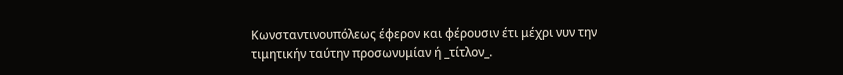Κωνσταντινουπόλεως έφερον και φέρουσιν έτι μέχρι νυν την τιμητικήν ταύτην προσωνυμίαν ή _τίτλον_.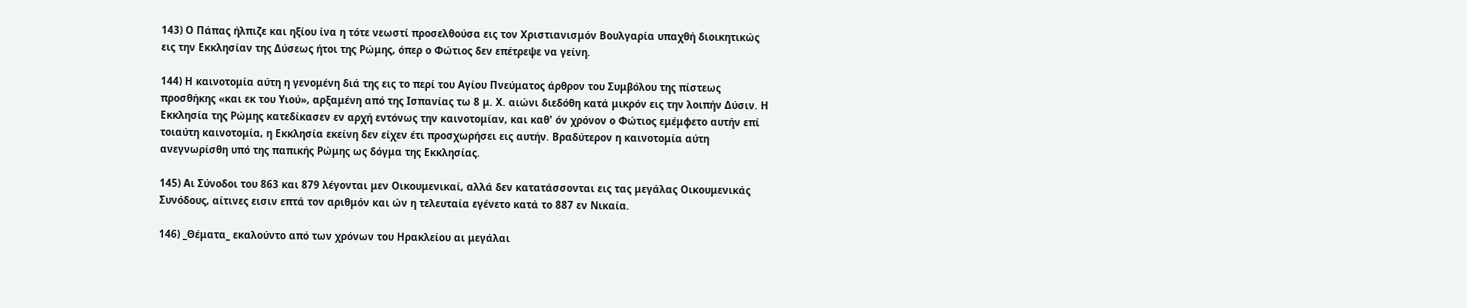143) Ο Πάπας ήλπιζε και ηξίου ίνα η τότε νεωστί προσελθούσα εις τον Χριστιανισμόν Βουλγαρία υπαχθή διοικητικώς εις την Εκκλησίαν της Δύσεως ήτοι της Ρώμης, όπερ ο Φώτιος δεν επέτρεψε να γείνη.

144) Η καινοτομία αύτη η γενομένη διά της εις το περί του Αγίου Πνεύματος άρθρον του Συμβόλου της πίστεως προσθήκης «και εκ του Υιού», αρξαμένη από της Ισπανίας τω 8 μ. Χ. αιώνι διεδόθη κατά μικρόν εις την λοιπήν Δύσιν. Η Εκκλησία της Ρώμης κατεδίκασεν εν αρχή εντόνως την καινοτομίαν, και καθ' όν χρόνον ο Φώτιος εμέμφετο αυτήν επί τοιαύτη καινοτομία, η Εκκλησία εκείνη δεν είχεν έτι προσχωρήσει εις αυτήν. Βραδύτερον η καινοτομία αύτη ανεγνωρίσθη υπό της παπικής Ρώμης ως δόγμα της Εκκλησίας.

145) Αι Σύνοδοι του 863 και 879 λέγονται μεν Οικουμενικαί, αλλά δεν κατατάσσονται εις τας μεγάλας Οικουμενικάς Συνόδους, αίτινες εισιν επτά τον αριθμόν και ών η τελευταία εγένετο κατά το 887 εν Νικαία.

146) _Θέματα_ εκαλούντο από των χρόνων του Ηρακλείου αι μεγάλαι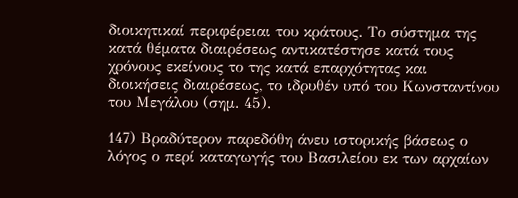διοικητικαί περιφέρειαι του κράτους. Το σύστημα της κατά θέματα διαιρέσεως αντικατέστησε κατά τους χρόνους εκείνους το της κατά επαρχότητας και διοικήσεις διαιρέσεως, το ιδρυθέν υπό του Κωνσταντίνου του Μεγάλου (σημ. 45).

147) Βραδύτερον παρεδόθη άνευ ιστορικής βάσεως ο λόγος ο περί καταγωγής του Βασιλείου εκ των αρχαίων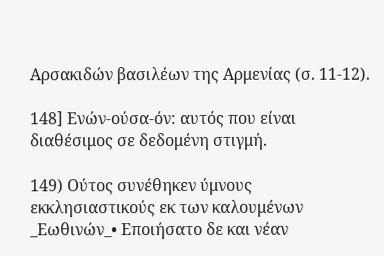Αρσακιδών βασιλέων της Αρμενίας (σ. 11-12).

148] Ενών-ούσα-όν: αυτός που είναι διαθέσιμος σε δεδομένη στιγμή.

149) Ούτος συνέθηκεν ύμνους εκκλησιαστικούς εκ των καλουμένων _Εωθινών_• Εποιήσατο δε και νέαν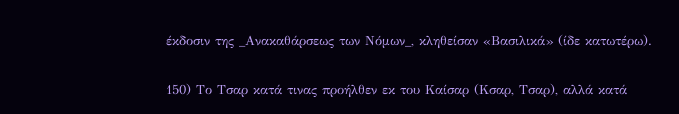έκδοσιν της _Ανακαθάρσεως των Νόμων_, κληθείσαν «Βασιλικά» (ίδε κατωτέρω).

150) Το Τσαρ κατά τινας προήλθεν εκ του Καίσαρ (Κσαρ, Τσαρ), αλλά κατά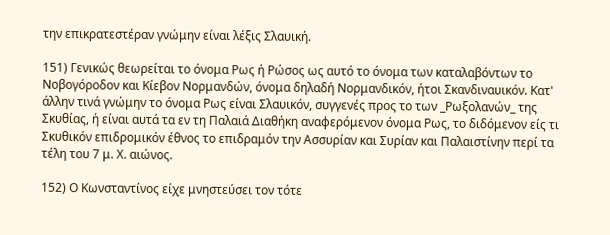την επικρατεστέραν γνώμην είναι λέξις Σλαυική.

151) Γενικώς θεωρείται το όνομα Ρως ή Ρώσος ως αυτό το όνομα των καταλαβόντων το Νοβογόροδον και Κίεβον Νορμανδών, όνομα δηλαδή Νορμανδικόν, ήτοι Σκανδιναυικόν. Κατ' άλλην τινά γνώμην το όνομα Ρως είναι Σλαυικόν, συγγενές προς το των _Ρωξολανών_ της Σκυθίας, ή είναι αυτά τα εν τη Παλαιά Διαθήκη αναφερόμενον όνομα Ρως, το διδόμενον είς τι Σκυθικόν επιδρομικόν έθνος το επιδραμόν την Ασσυρίαν και Συρίαν και Παλαιστίνην περί τα τέλη του 7 μ. Χ. αιώνος.

152) Ο Κωνσταντίνος είχε μνηστεύσει τον τότε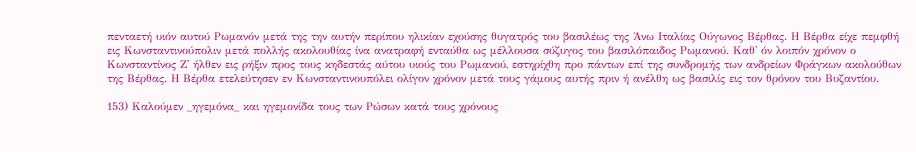πενταετή υιόν αυτού Ρωμανόν μετά της την αυτήν περίπου ηλικίαν εχούσης θυγατρός του βασιλέως της Άνω Ιταλίας Ούγωνος Βέρθας. Η Βέρθα είχε πεμφθή εις Κωνσταντινούπολιν μετά πολλής ακολουθίας ίνα ανατραφή ενταύθα ως μέλλουσα σύζυγος του βασιλόπαιδος Ρωμανού. Καθ' όν λοιπόν χρόνον ο Κωνσταντίνος Ζ' ήλθεν εις ρήξιν προς τους κηδεστάς αύτου υιούς του Ρωμανού, εστηρίχθη προ πάντων επί της συνδρομής των ανδρείων Φράγκων ακολούθων της Βέρθας. Η Βέρθα ετελεύτησεν εν Κωνσταντινουπόλει ολίγον χρόνον μετά τους γάμους αυτής πριν ή ανέλθη ως βασιλίς εις τον θρόνον του Βυζαντίου.

153) Καλούμεν _ηγεμόνα_ και ηγεμονίδα τους των Ρώσων κατά τους χρόνους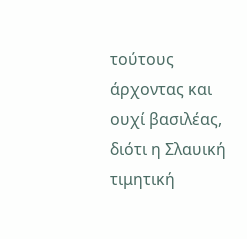τούτους άρχοντας και ουχί βασιλέας, διότι η Σλαυική τιμητική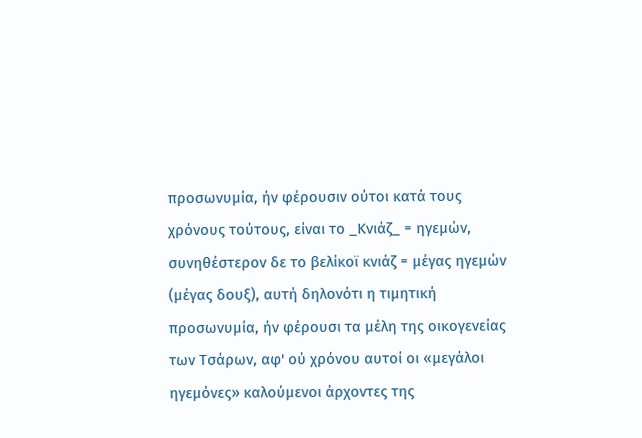προσωνυμία, ήν φέρουσιν ούτοι κατά τους χρόνους τούτους, είναι το _Κνιάζ_ = ηγεμών, συνηθέστερον δε το βελίκοϊ κνιάζ = μέγας ηγεμών (μέγας δουξ), αυτή δηλονότι η τιμητική προσωνυμία, ήν φέρουσι τα μέλη της οικογενείας των Τσάρων, αφ' ού χρόνου αυτοί οι «μεγάλοι ηγεμόνες» καλούμενοι άρχοντες της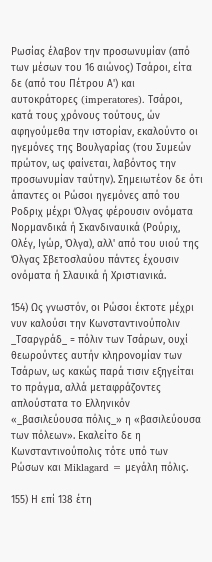Ρωσίας έλαβον την προσωνυμίαν (από των μέσων του 16 αιώνος) Τσάροι, είτα δε (από του Πέτρου Α') και αυτοκράτορες (imperatores). Τσάροι, κατά τους χρόνους τούτους, ών αφηγούμεθα την ιστορίαν, εκαλούντο οι ηγεμόνες της Βουλγαρίας (του Συμεών πρώτον, ως φαίνεται, λαβόντος την προσωνυμίαν ταύτην). Σημειωτέον δε ότι άπαντες οι Ρώσοι ηγεμόνες από του Ροδριχ μέχρι Όλγας φέρουσιν ονόματα Νορμανδικά ή Σκανδιναυικά (Ρούριχ, Ολέγ, Ιγώρ, Όλγα), αλλ' από του υιού της Όλγας Σβετοσλαύου πάντες έχουσιν ονόματα ή Σλαυικά ή Χριστιανικά.

154) Ως γνωστόν, οι Ρώσοι έκτοτε μέχρι νυν καλούσι την Κωνσταντινούπολιν _Τσαργράδ_ = πόλιν των Τσάρων, ουχί θεωρούντες αυτήν κληρονομίαν των Τσάρων, ως κακώς παρά τισιν εξηγείται το πράγμα, αλλά μεταφράζοντες απλούστατα το Ελληνικόν «_βασιλεύουσα πόλις_» η «βασιλεύουσα των πόλεων». Εκαλείτο δε η Κωνσταντινούπολις τότε υπό των Ρώσων και Miklagard = μεγάλη πόλις.

155) Η επί 138 έτη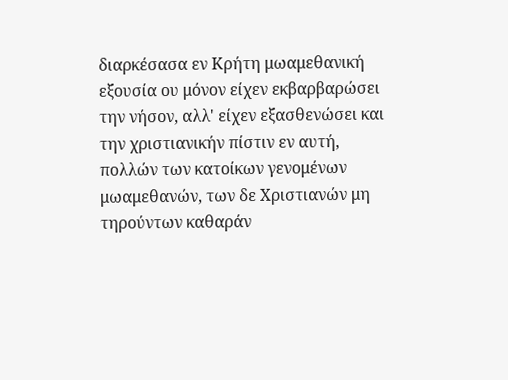διαρκέσασα εν Κρήτη μωαμεθανική εξουσία ου μόνον είχεν εκβαρβαρώσει την νήσον, αλλ' είχεν εξασθενώσει και την χριστιανικήν πίστιν εν αυτή, πολλών των κατοίκων γενομένων μωαμεθανών, των δε Χριστιανών μη τηρούντων καθαράν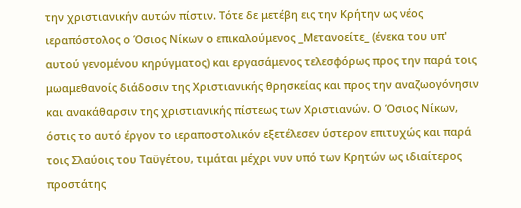την χριστιανικήν αυτών πίστιν. Τότε δε μετέβη εις την Κρήτην ως νέος ιεραπόστολος ο Όσιος Νίκων ο επικαλούμενος _Μετανοείτε_ (ένεκα του υπ' αυτού γενομένου κηρύγματος) και εργασάμενος τελεσφόρως προς την παρά τοις μωαμεθανοίς διάδοσιν της Χριστιανικής θρησκείας και προς την αναζωογόνησιν και ανακάθαρσιν της χριστιανικής πίστεως των Χριστιανών. Ο Όσιος Νίκων, όστις το αυτό έργον το ιεραποστολικόν εξετέλεσεν ύστερον επιτυχώς και παρά τοις Σλαύοις του Ταϋγέτου, τιμάται μέχρι νυν υπό των Κρητών ως ιδιαίτερος προστάτης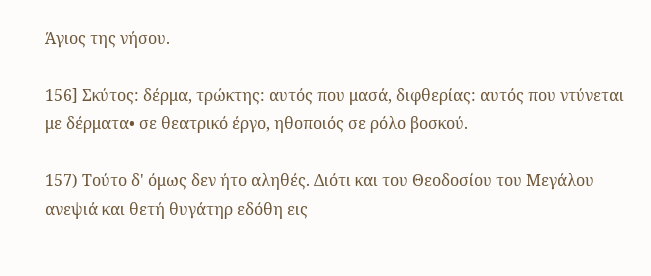Άγιος της νήσου.

156] Σκύτος: δέρμα, τρώκτης: αυτός που μασά, διφθερίας: αυτός που ντύνεται με δέρματα• σε θεατρικό έργο, ηθοποιός σε ρόλο βοσκού.

157) Τούτο δ' όμως δεν ήτο αληθές. Διότι και του Θεοδοσίου του Μεγάλου ανεψιά και θετή θυγάτηρ εδόθη εις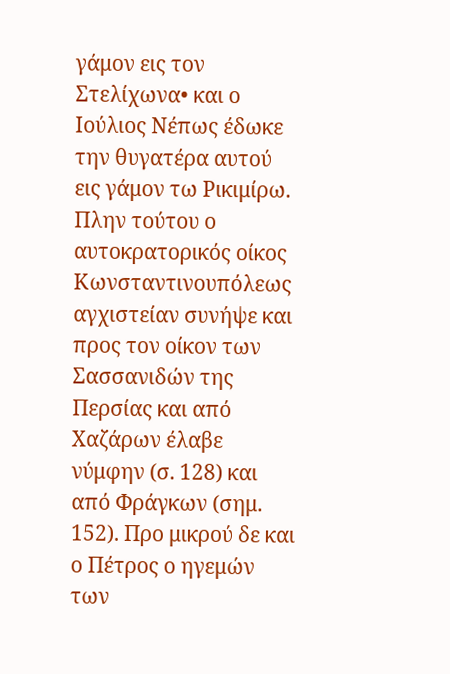γάμον εις τον Στελίχωνα• και ο Ιούλιος Νέπως έδωκε την θυγατέρα αυτού εις γάμον τω Ρικιμίρω. Πλην τούτου ο αυτοκρατορικός οίκος Κωνσταντινουπόλεως αγχιστείαν συνήψε και προς τον οίκον των Σασσανιδών της Περσίας και από Χαζάρων έλαβε νύμφην (σ. 128) και από Φράγκων (σημ. 152). Προ μικρού δε και ο Πέτρος ο ηγεμών των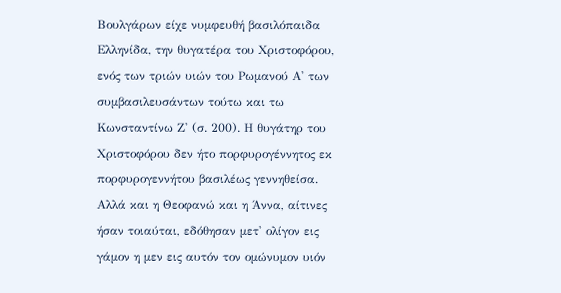Βουλγάρων είχε νυμφευθή βασιλόπαιδα Ελληνίδα, την θυγατέρα του Χριστοφόρου, ενός των τριών υιών του Ρωμανού Α' των συμβασιλευσάντων τούτω και τω Κωνσταντίνω Ζ' (σ. 200). Η θυγάτηρ του Χριστοφόρου δεν ήτο πορφυρογέννητος εκ πορφυρογεννήτου βασιλέως γεννηθείσα. Αλλά και η Θεοφανώ και η Άννα, αίτινες ήσαν τοιαύται, εδόθησαν μετ' ολίγον εις γάμον η μεν εις αυτόν τον ομώνυμον υιόν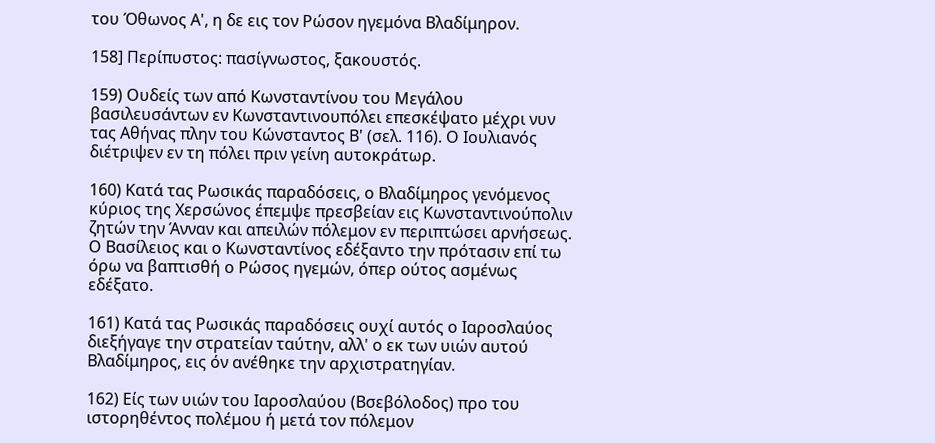του Όθωνος Α', η δε εις τον Ρώσον ηγεμόνα Βλαδίμηρον.

158] Περίπυστος: πασίγνωστος, ξακουστός.

159) Ουδείς των από Κωνσταντίνου του Μεγάλου βασιλευσάντων εν Κωνσταντινουπόλει επεσκέψατο μέχρι νυν τας Αθήνας πλην του Κώνσταντος Β' (σελ. 116). Ο Ιουλιανός διέτριψεν εν τη πόλει πριν γείνη αυτοκράτωρ.

160) Κατά τας Ρωσικάς παραδόσεις, ο Βλαδίμηρος γενόμενος κύριος της Χερσώνος έπεμψε πρεσβείαν εις Κωνσταντινούπολιν ζητών την Άνναν και απειλών πόλεμον εν περιπτώσει αρνήσεως. Ο Βασίλειος και ο Κωνσταντίνος εδέξαντο την πρότασιν επί τω όρω να βαπτισθή ο Ρώσος ηγεμών, όπερ ούτος ασμένως εδέξατο.

161) Κατά τας Ρωσικάς παραδόσεις ουχί αυτός ο Ιαροσλαύος διεξήγαγε την στρατείαν ταύτην, αλλ' ο εκ των υιών αυτού Βλαδίμηρος, εις όν ανέθηκε την αρχιστρατηγίαν.

162) Είς των υιών του Ιαροσλαύου (Βσεβόλοδος) προ του ιστορηθέντος πολέμου ή μετά τον πόλεμον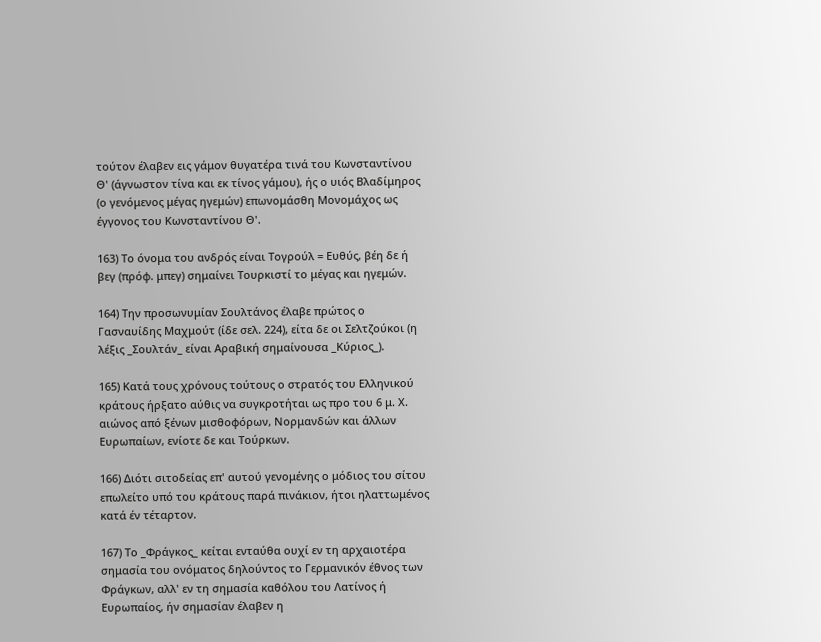τούτον έλαβεν εις γάμον θυγατέρα τινά του Κωνσταντίνου Θ' (άγνωστον τίνα και εκ τίνος γάμου), ής ο υιός Βλαδίμηρος (ο γενόμενος μέγας ηγεμών) επωνομάσθη Μονομάχος ως έγγονος του Κωνσταντίνου Θ'.

163) Το όνομα του ανδρός είναι Τογρούλ = Ευθύς, βέη δε ή βεγ (πρόφ. μπεγ) σημαίνει Τουρκιστί το μέγας και ηγεμών.

164) Την προσωνυμίαν Σουλτάνος έλαβε πρώτος ο Γασναυίδης Μαχμούτ (ίδε σελ. 224), είτα δε οι Σελτζούκοι (η λέξις _Σουλτάν_ είναι Αραβική σημαίνουσα _Κύριος_).

165) Κατά τους χρόνους τούτους ο στρατός του Ελληνικού κράτους ήρξατο αύθις να συγκροτήται ως προ του 6 μ. Χ. αιώνος από ξένων μισθοφόρων, Νορμανδών και άλλων Ευρωπαίων, ενίοτε δε και Τούρκων.

166) Διότι σιτοδείας επ' αυτού γενομένης ο μόδιος του σίτου επωλείτο υπό του κράτους παρά πινάκιον, ήτοι ηλαττωμένος κατά έν τέταρτον.

167) Το _Φράγκος_ κείται ενταύθα ουχί εν τη αρχαιοτέρα σημασία του ονόματος δηλούντος το Γερμανικόν έθνος των Φράγκων, αλλ' εν τη σημασία καθόλου του Λατίνος ή Ευρωπαίος, ήν σημασίαν έλαβεν η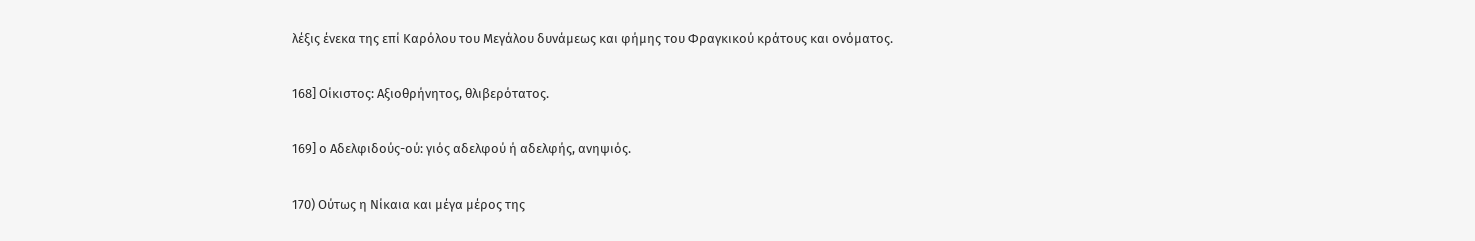λέξις ένεκα της επί Καρόλου του Μεγάλου δυνάμεως και φήμης του Φραγκικού κράτους και ονόματος.

168] Οίκιστος: Αξιοθρήνητος, θλιβερότατος.

169] ο Αδελφιδούς-ού: γιός αδελφού ή αδελφής, ανηψιός.

170) Ούτως η Νίκαια και μέγα μέρος της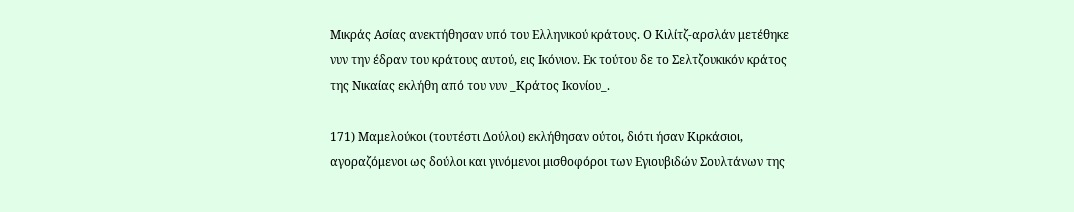Μικράς Ασίας ανεκτήθησαν υπό του Ελληνικού κράτους. Ο Κιλίτζ-αρσλάν μετέθηκε νυν την έδραν του κράτους αυτού, εις Ικόνιον. Εκ τούτου δε το Σελτζουκικόν κράτος της Νικαίας εκλήθη από του νυν _Κράτος Ικονίου_.

171) Μαμελούκοι (τουτέστι Δούλοι) εκλήθησαν ούτοι, διότι ήσαν Κιρκάσιοι, αγοραζόμενοι ως δούλοι και γινόμενοι μισθοφόροι των Εγιουβιδών Σουλτάνων της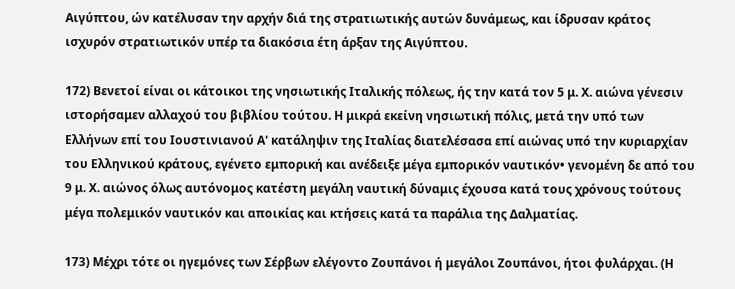Αιγύπτου, ών κατέλυσαν την αρχήν διά της στρατιωτικής αυτών δυνάμεως, και ίδρυσαν κράτος ισχυρόν στρατιωτικόν υπέρ τα διακόσια έτη άρξαν της Αιγύπτου.

172) Βενετοί είναι οι κάτοικοι της νησιωτικής Ιταλικής πόλεως, ής την κατά τον 5 μ. Χ. αιώνα γένεσιν ιστορήσαμεν αλλαχού του βιβλίου τούτου. Η μικρά εκείνη νησιωτική πόλις, μετά την υπό των Ελλήνων επί του Ιουστινιανού Α' κατάληψιν της Ιταλίας διατελέσασα επί αιώνας υπό την κυριαρχίαν του Ελληνικού κράτους, εγένετο εμπορική και ανέδειξε μέγα εμπορικόν ναυτικόν• γενομένη δε από του 9 μ. Χ. αιώνος όλως αυτόνομος κατέστη μεγάλη ναυτική δύναμις έχουσα κατά τους χρόνους τούτους μέγα πολεμικόν ναυτικόν και αποικίας και κτήσεις κατά τα παράλια της Δαλματίας.

173) Μέχρι τότε οι ηγεμόνες των Σέρβων ελέγοντο Ζουπάνοι ή μεγάλοι Ζουπάνοι, ήτοι φυλάρχαι. (Η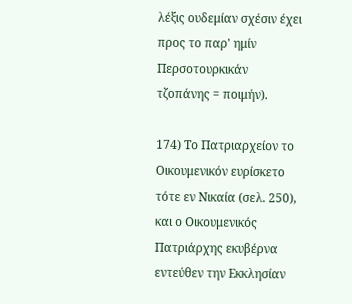λέξις ουδεμίαν σχέσιν έχει προς το παρ' ημίν Περσοτουρκικάν τζοπάνης = ποιμήν).

174) Το Πατριαρχείον το Οικουμενικόν ευρίσκετο τότε εν Νικαία (σελ. 250), και ο Οικουμενικός Πατριάρχης εκυβέρνα εντεύθεν την Εκκλησίαν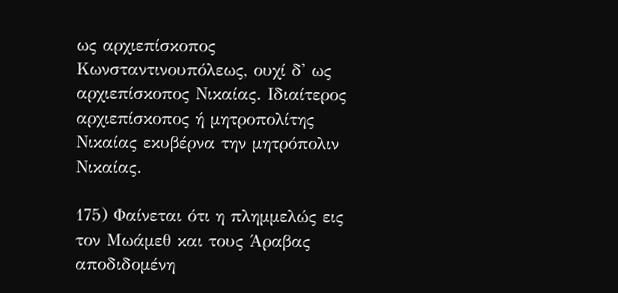ως αρχιεπίσκοπος Κωνσταντινουπόλεως, ουχί δ' ως αρχιεπίσκοπος Νικαίας. Ιδιαίτερος αρχιεπίσκοπος ή μητροπολίτης Νικαίας εκυβέρνα την μητρόπολιν Νικαίας.

175) Φαίνεται ότι η πλημμελώς εις τον Μωάμεθ και τους Άραβας αποδιδομένη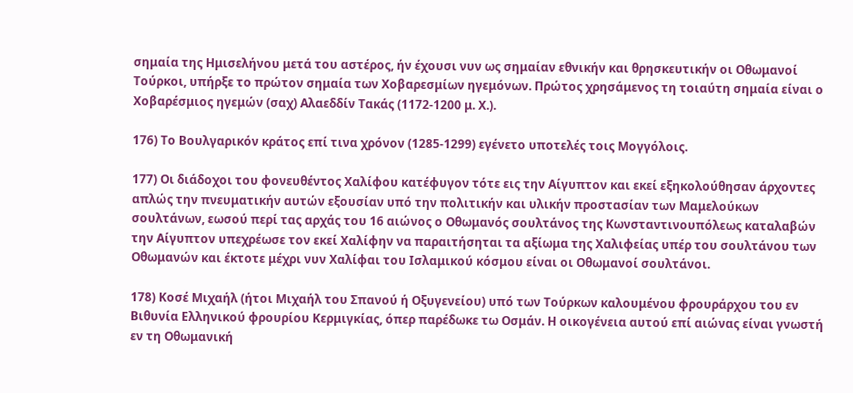σημαία της Ημισελήνου μετά του αστέρος, ήν έχουσι νυν ως σημαίαν εθνικήν και θρησκευτικήν οι Οθωμανοί Τούρκοι, υπήρξε το πρώτον σημαία των Χοβαρεσμίων ηγεμόνων. Πρώτος χρησάμενος τη τοιαύτη σημαία είναι ο Χοβαρέσμιος ηγεμών (σαχ) Αλαεδδίν Τακάς (1172-1200 μ. Χ.).

176) Το Βουλγαρικόν κράτος επί τινα χρόνον (1285-1299) εγένετο υποτελές τοις Μογγόλοις.

177) Οι διάδοχοι του φονευθέντος Χαλίφου κατέφυγον τότε εις την Αίγυπτον και εκεί εξηκολούθησαν άρχοντες απλώς την πνευματικήν αυτών εξουσίαν υπό την πολιτικήν και υλικήν προστασίαν των Μαμελούκων σουλτάνων, εωσού περί τας αρχάς του 16 αιώνος ο Οθωμανός σουλτάνος της Κωνσταντινουπόλεως καταλαβών την Αίγυπτον υπεχρέωσε τον εκεί Χαλίφην να παραιτήσηται τα αξίωμα της Χαλιφείας υπέρ του σουλτάνου των Οθωμανών και έκτοτε μέχρι νυν Χαλίφαι του Ισλαμικού κόσμου είναι οι Οθωμανοί σουλτάνοι.

178) Κοσέ Μιχαήλ (ήτοι Μιχαήλ του Σπανού ή Οξυγενείου) υπό των Τούρκων καλουμένου φρουράρχου του εν Βιθυνία Ελληνικού φρουρίου Κερμιγκίας, όπερ παρέδωκε τω Οσμάν. Η οικογένεια αυτού επί αιώνας είναι γνωστή εν τη Οθωμανική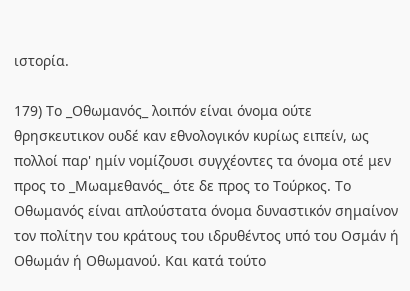ιστορία.

179) Το _Οθωμανός_ λοιπόν είναι όνομα ούτε θρησκευτικον ουδέ καν εθνολογικόν κυρίως ειπείν, ως πολλοί παρ' ημίν νομίζουσι συγχέοντες τα όνομα οτέ μεν προς το _Μωαμεθανός_ ότε δε προς το Τούρκος. Το Οθωμανός είναι απλούστατα όνομα δυναστικόν σημαίνον τον πολίτην του κράτους του ιδρυθέντος υπό του Οσμάν ή Οθωμάν ή Οθωμανού. Και κατά τούτο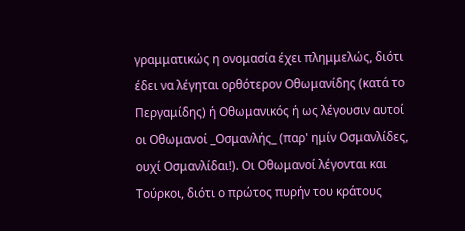γραμματικώς η ονομασία έχει πλημμελώς, διότι έδει να λέγηται ορθότερον Οθωμανίδης (κατά το Περγαμίδης) ή Οθωμανικός ή ως λέγουσιν αυτοί οι Οθωμανοί _Οσμανλής_ (παρ' ημίν Οσμανλίδες, ουχί Οσμανλίδαι!). Οι Οθωμανοί λέγονται και Τούρκοι, διότι ο πρώτος πυρήν του κράτους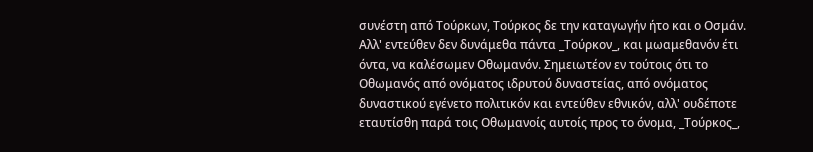συνέστη από Τούρκων, Τούρκος δε την καταγωγήν ήτο και ο Οσμάν. Αλλ' εντεύθεν δεν δυνάμεθα πάντα _Τούρκον_, και μωαμεθανόν έτι όντα, να καλέσωμεν Οθωμανόν. Σημειωτέον εν τούτοις ότι το Οθωμανός από ονόματος ιδρυτού δυναστείας, από ονόματος δυναστικού εγένετο πολιτικόν και εντεύθεν εθνικόν, αλλ' ουδέποτε εταυτίσθη παρά τοις Οθωμανοίς αυτοίς προς το όνομα, _Τούρκος_,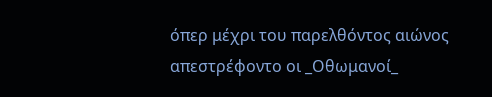όπερ μέχρι του παρελθόντος αιώνος απεστρέφοντο οι _Οθωμανοί_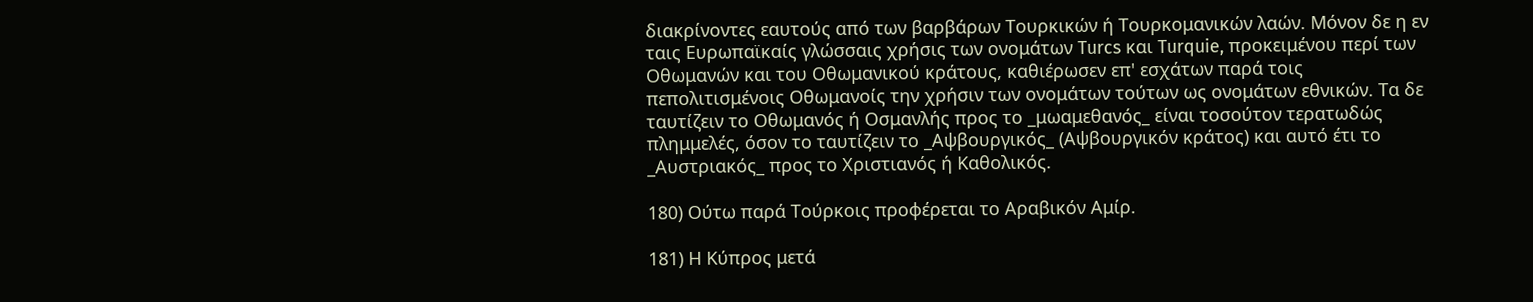διακρίνοντες εαυτούς από των βαρβάρων Τουρκικών ή Τουρκομανικών λαών. Μόνον δε η εν ταις Ευρωπαϊκαίς γλώσσαις χρήσις των ονομάτων Turcs και Turquie, προκειμένου περί των Οθωμανών και του Οθωμανικού κράτους, καθιέρωσεν επ' εσχάτων παρά τοις πεπολιτισμένοις Οθωμανοίς την χρήσιν των ονομάτων τούτων ως ονομάτων εθνικών. Τα δε ταυτίζειν το Οθωμανός ή Οσμανλής προς το _μωαμεθανός_ είναι τοσούτον τερατωδώς πλημμελές, όσον το ταυτίζειν το _Αψβουργικός_ (Αψβουργικόν κράτος) και αυτό έτι το _Αυστριακός_ προς το Χριστιανός ή Καθολικός.

180) Ούτω παρά Τούρκοις προφέρεται το Αραβικόν Αμίρ.

181) Η Κύπρος μετά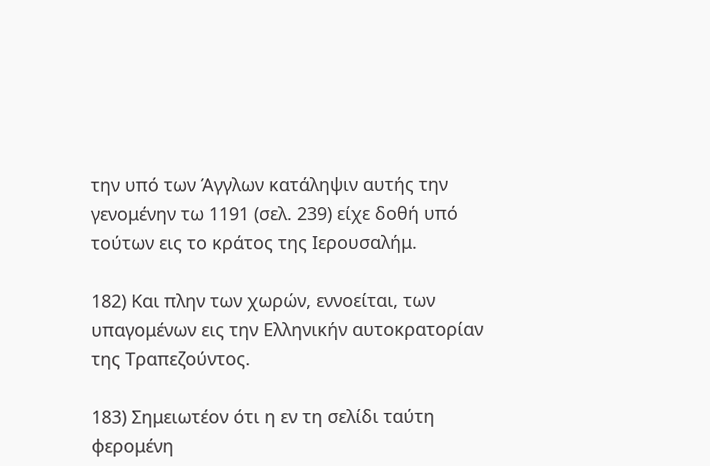την υπό των Άγγλων κατάληψιν αυτής την γενομένην τω 1191 (σελ. 239) είχε δοθή υπό τούτων εις το κράτος της Ιερουσαλήμ.

182) Και πλην των χωρών, εννοείται, των υπαγομένων εις την Ελληνικήν αυτοκρατορίαν της Τραπεζούντος.

183) Σημειωτέον ότι η εν τη σελίδι ταύτη φερομένη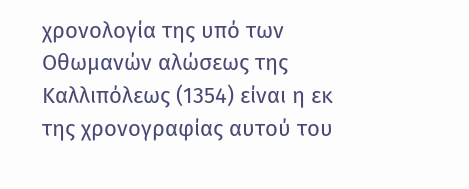χρονολογία της υπό των Οθωμανών αλώσεως της Καλλιπόλεως (1354) είναι η εκ της χρονογραφίας αυτού του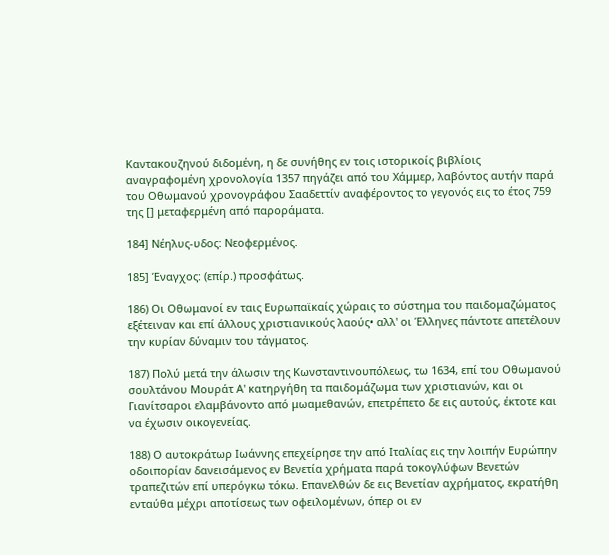Καντακουζηνού διδομένη, η δε συνήθης εν τοις ιστορικοίς βιβλίοις αναγραφομένη χρονολογία 1357 πηγάζει από του Χάμμερ, λαβόντος αυτήν παρά του Οθωμανού χρονογράφου Σααδεττίν αναφέροντος το γεγονός εις το έτος 759 της [] μεταφερμένη από παροράματα.

184] Νέηλυς-υδος: Νεοφερμένος.

185] Έναγχος: (επίρ.) προσφάτως.

186) Οι Οθωμανοί εν ταις Ευρωπαϊκαίς χώραις το σύστημα του παιδομαζώματος εξέτειναν και επί άλλους χριστιανικούς λαούς• αλλ' οι Έλληνες πάντοτε απετέλουν την κυρίαν δύναμιν του τάγματος.

187) Πολύ μετά την άλωσιν της Κωνσταντινουπόλεως, τω 1634, επί του Οθωμανού σουλτάνου Μουράτ Α' κατηργήθη τα παιδομάζωμα των χριστιανών, και οι Γιανίτσαροι ελαμβάνοντο από μωαμεθανών, επετρέπετο δε εις αυτούς, έκτοτε και να έχωσιν οικογενείας.

188) Ο αυτοκράτωρ Ιωάννης επεχείρησε την από Ιταλίας εις την λοιπήν Ευρώπην οδοιπορίαν δανεισάμενος εν Βενετία χρήματα παρά τοκογλύφων Βενετών τραπεζιτών επί υπερόγκω τόκω. Επανελθών δε εις Βενετίαν αχρήματος, εκρατήθη ενταύθα μέχρι αποτίσεως των οφειλομένων, όπερ οι εν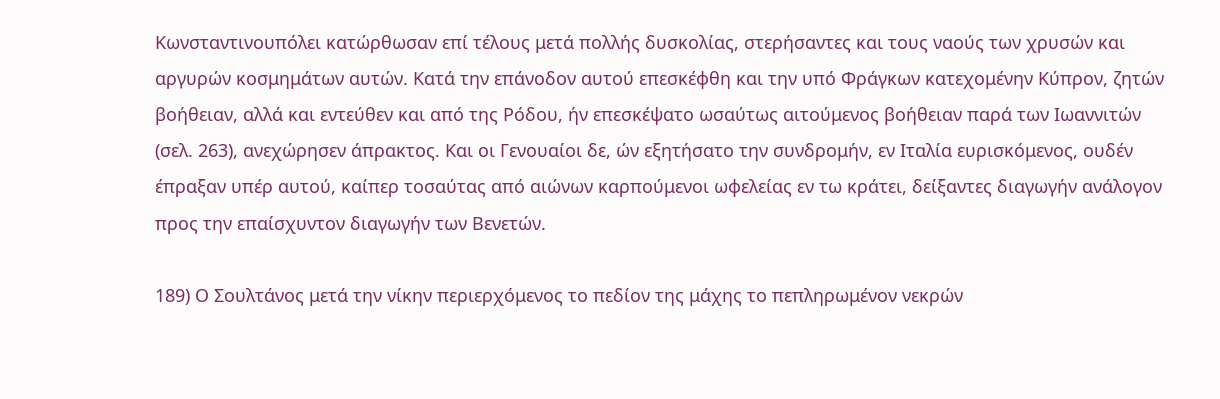Κωνσταντινουπόλει κατώρθωσαν επί τέλους μετά πολλής δυσκολίας, στερήσαντες και τους ναούς των χρυσών και αργυρών κοσμημάτων αυτών. Κατά την επάνοδον αυτού επεσκέφθη και την υπό Φράγκων κατεχομένην Κύπρον, ζητών βοήθειαν, αλλά και εντεύθεν και από της Ρόδου, ήν επεσκέψατο ωσαύτως αιτούμενος βοήθειαν παρά των Ιωαννιτών (σελ. 263), ανεχώρησεν άπρακτος. Και οι Γενουαίοι δε, ών εξητήσατο την συνδρομήν, εν Ιταλία ευρισκόμενος, ουδέν έπραξαν υπέρ αυτού, καίπερ τοσαύτας από αιώνων καρπούμενοι ωφελείας εν τω κράτει, δείξαντες διαγωγήν ανάλογον προς την επαίσχυντον διαγωγήν των Βενετών.

189) Ο Σουλτάνος μετά την νίκην περιερχόμενος το πεδίον της μάχης το πεπληρωμένον νεκρών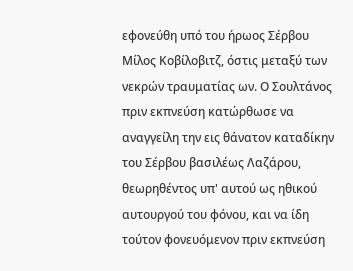εφονεύθη υπό του ήρωος Σέρβου Μίλος Κοβίλοβιτζ, όστις μεταξύ των νεκρών τραυματίας ων. Ο Σουλτάνος πριν εκπνεύση κατώρθωσε να αναγγείλη την εις θάνατον καταδίκην του Σέρβου βασιλέως Λαζάρου, θεωρηθέντος υπ' αυτού ως ηθικού αυτουργού του φόνου, και να ίδη τούτον φονευόμενον πριν εκπνεύση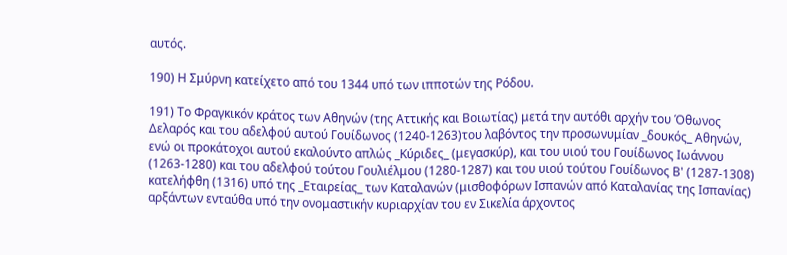αυτός.

190) Η Σμύρνη κατείχετο από του 1344 υπό των ιπποτών της Ρόδου.

191) Το Φραγκικόν κράτος των Αθηνών (της Αττικής και Βοιωτίας) μετά την αυτόθι αρχήν του Όθωνος Δελαρός και του αδελφού αυτού Γουίδωνος (1240-1263)του λαβόντος την προσωνυμίαν _δουκός_ Αθηνών, ενώ οι προκάτοχοι αυτού εκαλούντο απλώς _Κύριδες_ (μεγασκύρ), και του υιού του Γουίδωνος Ιωάννου (1263-1280) και του αδελφού τούτου Γουλιέλμου (1280-1287) και του υιού τούτου Γουίδωνος Β' (1287-1308) κατελήφθη (1316) υπό της _Εταιρείας_ των Καταλανών (μισθοφόρων Ισπανών από Καταλανίας της Ισπανίας) αρξάντων ενταύθα υπό την ονομαστικήν κυριαρχίαν του εν Σικελία άρχοντος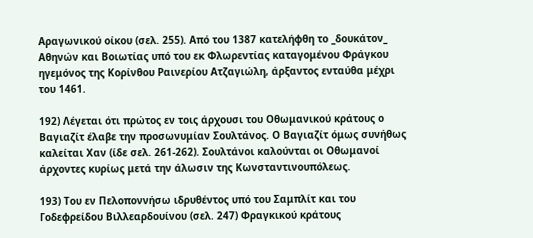Αραγωνικού οίκου (σελ. 255). Από του 1387 κατελήφθη το _δουκάτον_ Αθηνών και Βοιωτίας υπό του εκ Φλωρεντίας καταγομένου Φράγκου ηγεμόνος της Κορίνθου Ραινερίου Ατζαγιώλη, άρξαντος ενταύθα μέχρι του 1461.

192) Λέγεται ότι πρώτος εν τοις άρχουσι του Οθωμανικού κράτους ο Βαγιαζίτ έλαβε την προσωνυμίαν Σουλτάνος. Ο Βαγιαζίτ όμως συνήθως καλείται Χαν (ίδε σελ. 261-262). Σουλτάνοι καλούνται οι Οθωμανοί άρχοντες κυρίως μετά την άλωσιν της Κωνσταντινουπόλεως.

193) Του εν Πελοποννήσω ιδρυθέντος υπό του Σαμπλίτ και του Γοδεφρείδου Βιλλεαρδουίνου (σελ. 247) Φραγκικού κράτους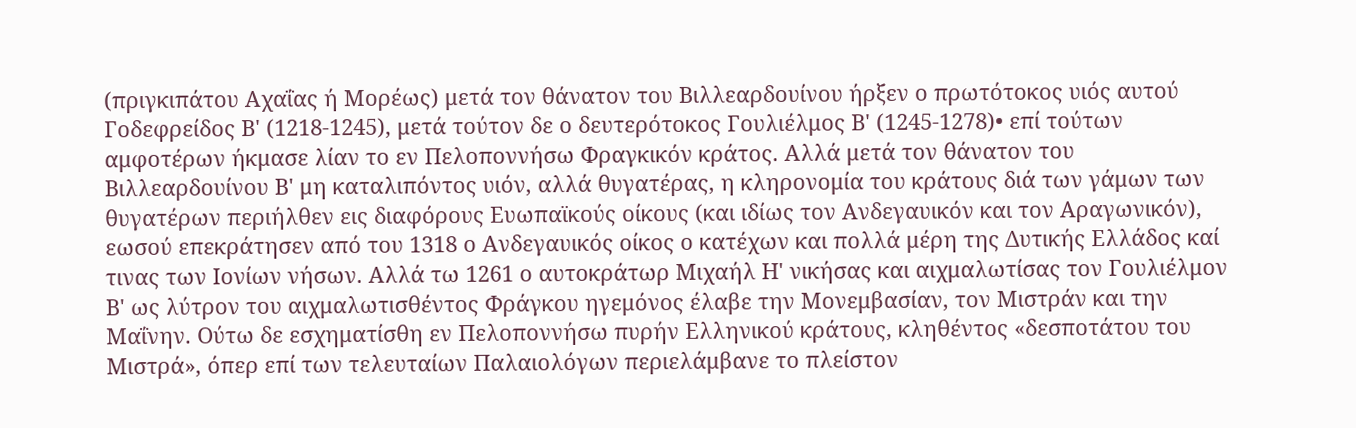(πριγκιπάτου Αχαΐας ή Μορέως) μετά τον θάνατον του Βιλλεαρδουίνου ήρξεν ο πρωτότοκος υιός αυτού Γοδεφρείδος Β' (1218-1245), μετά τούτον δε ο δευτερότοκος Γουλιέλμος Β' (1245-1278)• επί τούτων αμφοτέρων ήκμασε λίαν το εν Πελοποννήσω Φραγκικόν κράτος. Αλλά μετά τον θάνατον του Βιλλεαρδουίνου Β' μη καταλιπόντος υιόν, αλλά θυγατέρας, η κληρονομία του κράτους διά των γάμων των θυγατέρων περιήλθεν εις διαφόρους Ευωπαϊκούς οίκους (και ιδίως τον Ανδεγαυικόν και τον Αραγωνικόν), εωσού επεκράτησεν από του 1318 ο Ανδεγαυικός οίκος ο κατέχων και πολλά μέρη της Δυτικής Ελλάδος καί τινας των Ιονίων νήσων. Αλλά τω 1261 ο αυτοκράτωρ Μιχαήλ Η' νικήσας και αιχμαλωτίσας τον Γουλιέλμον Β' ως λύτρον του αιχμαλωτισθέντος Φράγκου ηγεμόνος έλαβε την Μονεμβασίαν, τον Μιστράν και την Μαΐνην. Ούτω δε εσχηματίσθη εν Πελοποννήσω πυρήν Ελληνικού κράτους, κληθέντος «δεσποτάτου του Μιστρά», όπερ επί των τελευταίων Παλαιολόγων περιελάμβανε το πλείστον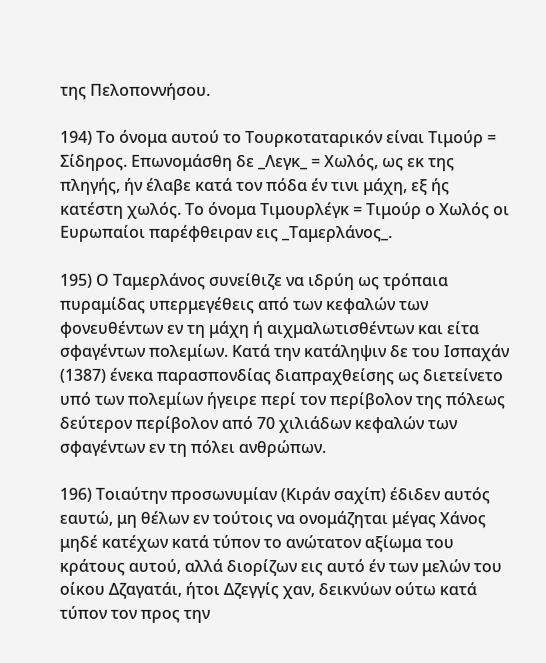της Πελοποννήσου.

194) Το όνομα αυτού το Τουρκοταταρικόν είναι Τιμούρ = Σίδηρος. Επωνομάσθη δε _Λεγκ_ = Χωλός, ως εκ της πληγής, ήν έλαβε κατά τον πόδα έν τινι μάχη, εξ ής κατέστη χωλός. Το όνομα Τιμουρλέγκ = Τιμούρ ο Χωλός οι Ευρωπαίοι παρέφθειραν εις _Ταμερλάνος_.

195) Ο Ταμερλάνος συνείθιζε να ιδρύη ως τρόπαια πυραμίδας υπερμεγέθεις από των κεφαλών των φονευθέντων εν τη μάχη ή αιχμαλωτισθέντων και είτα σφαγέντων πολεμίων. Κατά την κατάληψιν δε του Ισπαχάν (1387) ένεκα παρασπονδίας διαπραχθείσης ως διετείνετο υπό των πολεμίων ήγειρε περί τον περίβολον της πόλεως δεύτερον περίβολον από 70 χιλιάδων κεφαλών των σφαγέντων εν τη πόλει ανθρώπων.

196) Τοιαύτην προσωνυμίαν (Κιράν σαχίπ) έδιδεν αυτός εαυτώ, μη θέλων εν τούτοις να ονομάζηται μέγας Χάνος μηδέ κατέχων κατά τύπον το ανώτατον αξίωμα του κράτους αυτού, αλλά διορίζων εις αυτό έν των μελών του οίκου Δζαγατάι, ήτοι Δζεγγίς χαν, δεικνύων ούτω κατά τύπον τον προς την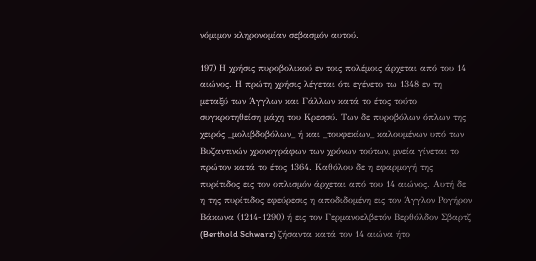νόμιμον κληρονομίαν σεβασμόν αυτού.

197) Η χρήσις πυροβολικού εν τοις πολέμοις άρχεται από του 14 αιώνος. Η πρώτη χρήσις λέγεται ότι εγένετο τω 1348 εν τη μεταξύ των Άγγλων και Γάλλων κατά το έτος τούτο συγκροτηθείση μάχη του Κρεσσύ. Των δε πυροβόλων όπλων της χειρός _μολιβδοβόλων_ ή και _τουφεκίων_ καλουμένων υπό των Βυζαντινών χρονογράφων των χρόνων τούτων, μνεία γίνεται το πρώτον κατά το έτος 1364. Καθόλου δε η εφαρμογή της πυρίτιδος εις τον οπλισμόν άρχεται από του 14 αιώνος. Αυτή δε η της πυρίτιδος εφεύρεσις η αποδιδομένη εις τον Άγγλον Ρογήρον Βάκωνα (1214-1290) ή εις τον Γερμανοελβετόν Βερθόλδον Σβαρτζ (Berthold Schwarz) ζήσαντα κατά τον 14 αιώνα ήτο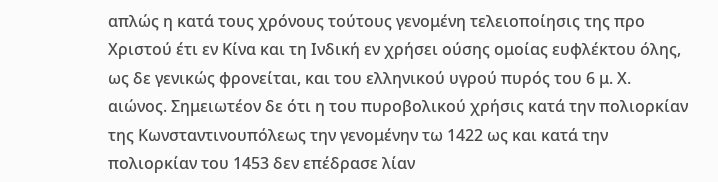απλώς η κατά τους χρόνους τούτους γενομένη τελειοποίησις της προ Χριστού έτι εν Κίνα και τη Ινδική εν χρήσει ούσης ομοίας ευφλέκτου όλης, ως δε γενικώς φρονείται, και του ελληνικού υγρού πυρός του 6 μ. Χ. αιώνος. Σημειωτέον δε ότι η του πυροβολικού χρήσις κατά την πολιορκίαν της Κωνσταντινουπόλεως την γενομένην τω 1422 ως και κατά την πολιορκίαν του 1453 δεν επέδρασε λίαν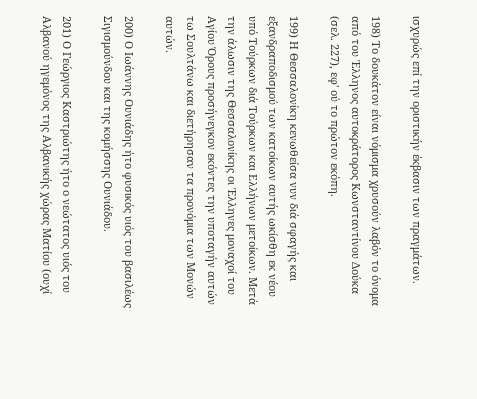ισχυρώς επί την οριστικήν έκβασιν των πραγμάτων.

198) Το δουκάτον είναι νόμισμα χρυσούν λαβόν το όνομα από του Έλληνος αυτοκράτορος Κωνσταντίνου Δούκα (σελ. 227), εφ' ού το πρώτον εκόπη.

199) Η Θεσσαλονίκη κενωθείσα νυν διά σφαγής και εξανδραποδισμού των κατοίκων αυτής ωκίσθη εκ νέου υπό Τούρκων διά Τούρκων και Ελλήνων μετοίκων. Μετά την άλωσιν της Θεσσαλονίκης οι Έλληνες μοναχοί του Αγίου Όρους προσήνεγκον εκόντες την υποταγήν αυτών τω Σουλτάνω και διετήρησαν τα προνόμια των Μονών αυτών.

200) Ο Ιωάννης Ουνιάδης ήτο φυσικός υιός του βασιλέως Σιγισμούνδου και της κομήσσης Ουνιάδου.

201) Ο Γεώργιος Καστριώτης ήτο ο νεώτατος υιός του Αλβανού ηγεμόνος της Αλβανικής χώρας Ματίου (ουχί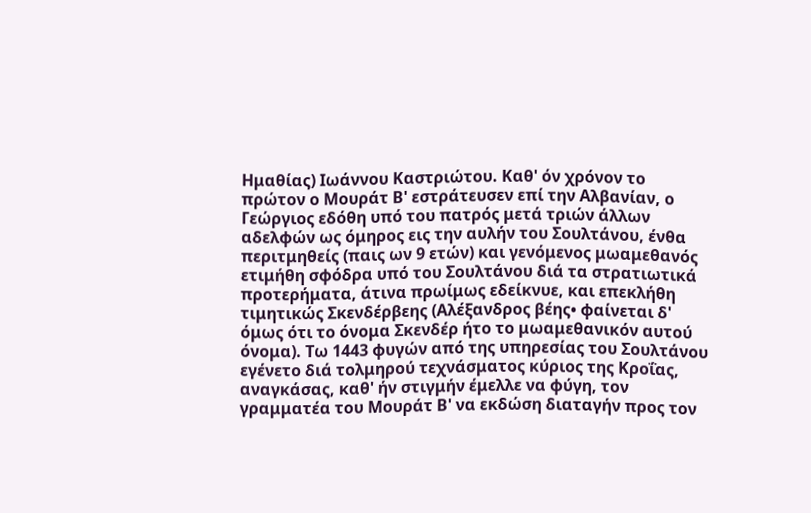Ημαθίας) Ιωάννου Καστριώτου. Καθ' όν χρόνον το πρώτον ο Μουράτ Β' εστράτευσεν επί την Αλβανίαν, ο Γεώργιος εδόθη υπό του πατρός μετά τριών άλλων αδελφών ως όμηρος εις την αυλήν του Σουλτάνου, ένθα περιτμηθείς (παις ων 9 ετών) και γενόμενος μωαμεθανός ετιμήθη σφόδρα υπό του Σουλτάνου διά τα στρατιωτικά προτερήματα, άτινα πρωίμως εδείκνυε, και επεκλήθη τιμητικώς Σκενδέρβεης (Αλέξανδρος βέης• φαίνεται δ' όμως ότι το όνομα Σκενδέρ ήτο το μωαμεθανικόν αυτού όνομα). Τω 1443 φυγών από της υπηρεσίας του Σουλτάνου εγένετο διά τολμηρού τεχνάσματος κύριος της Κροΐας, αναγκάσας, καθ' ήν στιγμήν έμελλε να φύγη, τον γραμματέα του Μουράτ Β' να εκδώση διαταγήν προς τον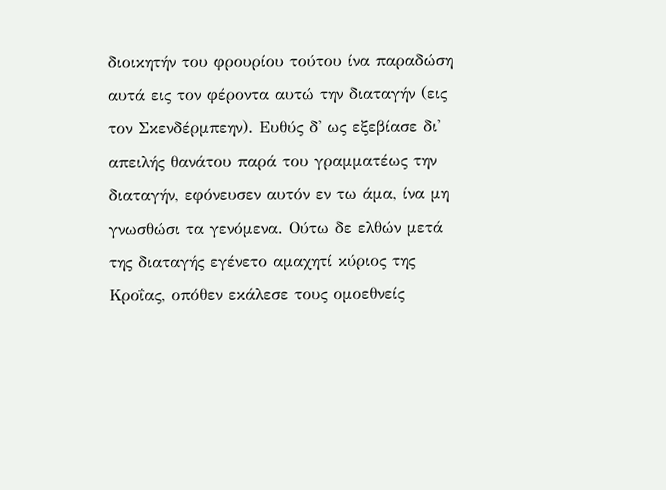διοικητήν του φρουρίου τούτου ίνα παραδώση αυτά εις τον φέροντα αυτώ την διαταγήν (εις τον Σκενδέρμπεην). Ευθύς δ' ως εξεβίασε δι' απειλής θανάτου παρά του γραμματέως την διαταγήν, εφόνευσεν αυτόν εν τω άμα, ίνα μη γνωσθώσι τα γενόμενα. Ούτω δε ελθών μετά της διαταγής εγένετο αμαχητί κύριος της Κροΐας, οπόθεν εκάλεσε τους ομοεθνείς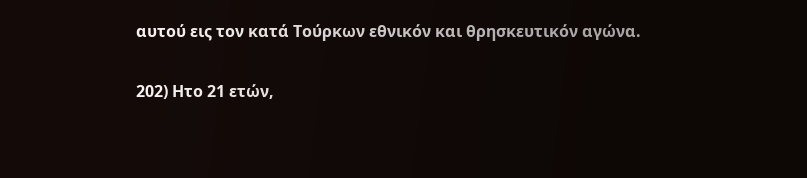αυτού εις τον κατά Τούρκων εθνικόν και θρησκευτικόν αγώνα.

202) Ητο 21 ετών,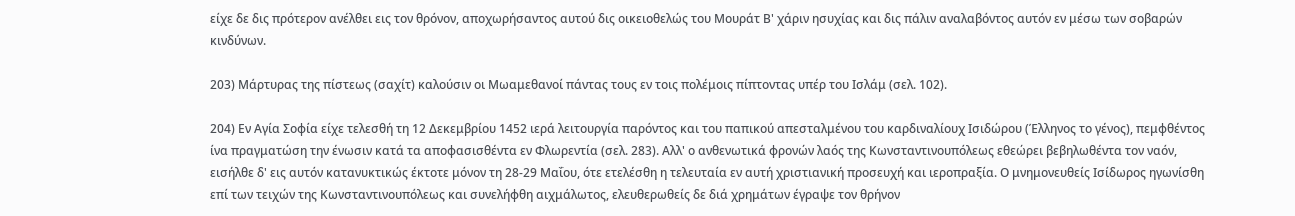είχε δε δις πρότερον ανέλθει εις τον θρόνον, αποχωρήσαντος αυτού δις οικειοθελώς του Μουράτ Β' χάριν ησυχίας και δις πάλιν αναλαβόντος αυτόν εν μέσω των σοβαρών κινδύνων.

203) Μάρτυρας της πίστεως (σαχίτ) καλούσιν οι Μωαμεθανοί πάντας τους εν τοις πολέμοις πίπτοντας υπέρ του Ισλάμ (σελ. 102).

204) Εν Αγία Σοφία είχε τελεσθή τη 12 Δεκεμβρίου 1452 ιερά λειτουργία παρόντος και του παπικού απεσταλμένου του καρδιναλίουχ Ισιδώρου (Έλληνος το γένος), πεμφθέντος ίνα πραγματώση την ένωσιν κατά τα αποφασισθέντα εν Φλωρεντία (σελ. 283). Αλλ' ο ανθενωτικά φρονών λαός της Κωνσταντινουπόλεως εθεώρει βεβηλωθέντα τον ναόν, εισήλθε δ' εις αυτόν κατανυκτικώς έκτοτε μόνον τη 28-29 Μαΐου, ότε ετελέσθη η τελευταία εν αυτή χριστιανική προσευχή και ιεροπραξία. Ο μνημονευθείς Ισίδωρος ηγωνίσθη επί των τειχών της Κωνσταντινουπόλεως και συνελήφθη αιχμάλωτος, ελευθερωθείς δε διά χρημάτων έγραψε τον θρήνον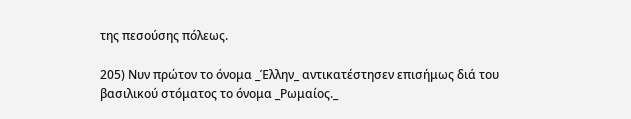της πεσούσης πόλεως.

205) Νυν πρώτον το όνομα _Έλλην_ αντικατέστησεν επισήμως διά του βασιλικού στόματος το όνομα _Ρωμαίος._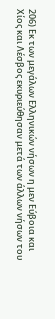206) Εκ των μεγάλων Ελληνικών νήσων η μεν Εύβοια και Χίος και Λέσβος εκυριεύθησαν μετά των άλλων νήσων του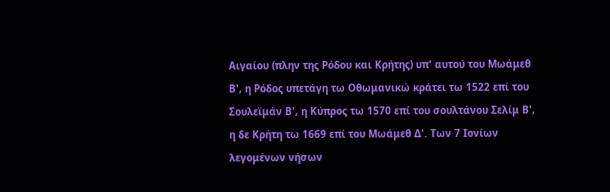Αιγαίου (πλην της Ρόδου και Κρήτης) υπ' αυτού του Μωάμεθ Β', η Ρόδος υπετάγη τω Οθωμανικώ κράτει τω 1522 επί του Σουλεϊμάν Β', η Κύπρος τω 1570 επί του σουλτάνου Σελίμ Β', η δε Κρήτη τω 1669 επί του Μωάμεθ Δ'. Των 7 Ιονίων λεγομένων νήσων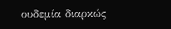ουδεμία διαρκώς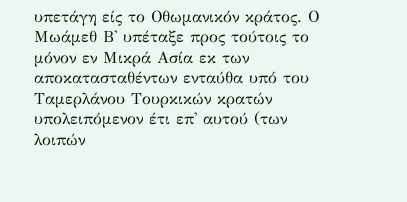υπετάγη είς το Οθωμανικόν κράτος. Ο Μωάμεθ Β' υπέταξε προς τούτοις το μόνον εν Μικρά Ασία εκ των αποκατασταθέντων ενταύθα υπό του Ταμερλάνου Τουρκικών κρατών υπολειπόμενον έτι επ' αυτού (των λοιπών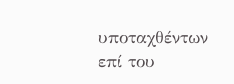υποταχθέντων επί του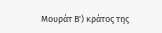Μουράτ Β') κράτος της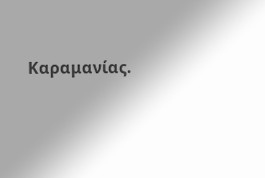Καραμανίας.